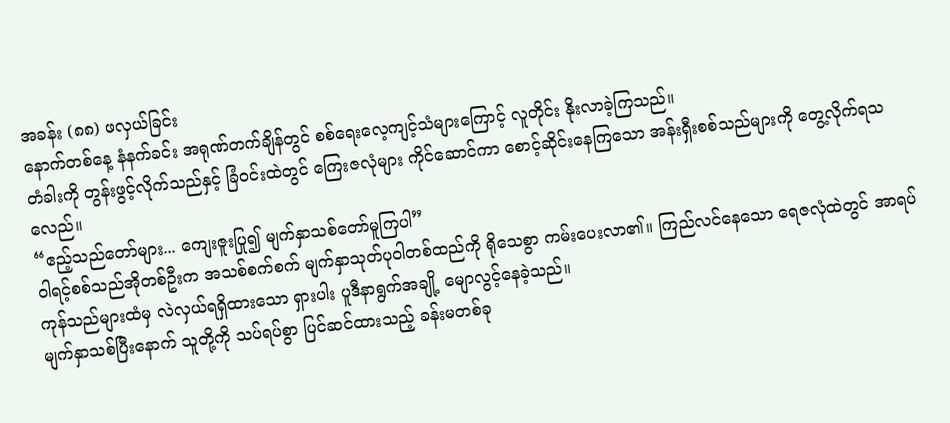အခန်း (၈၈) ဖလှယ်ခြင်း
နောက်တစ်နေ့ နံနက်ခင်း အရုဏ်တက်ချိန်တွင် စစ်ရေးလေ့ကျင့်သံများကြောင့် လူတိုင်း နိုးလာခဲ့ကြသည်။
တံခါးကို တွန်းဖွင့်လိုက်သည်နှင့် ခြံဝင်းထဲတွင် ကြေးဇလုံများ ကိုင်ဆောင်ကာ စောင့်ဆိုင်းနေကြသော အန်းရှီးစစ်သည်များကို တွေ့လိုက်ရသလေည်။
“ဧည့်သည်တော်များ... ကျေးဇူးပြု၍ မျက်နှာသစ်တော်မူကြပါ”
ဝါရင့်စစ်သည်အိုတစ်ဦးက အသစ်စက်စက် မျက်နှာသုတ်ပုဝါတစ်ထည်ကို ရိုသေစွာ ကမ်းပေးလာ၏။ ကြည်လင်နေသော ရေဇလုံထဲတွင် အာရပ်ကုန်သည်များထံမှ လဲလှယ်ရရှိထားသော ရှားပါး ပူဒီနာရွက်အချို့ မျောလွင့်နေခဲ့သည်။
မျက်နှာသစ်ပြီးနောက် သူတို့ကို သပ်ရပ်စွာ ပြင်ဆင်ထားသည့် ခန်းမတစ်ခု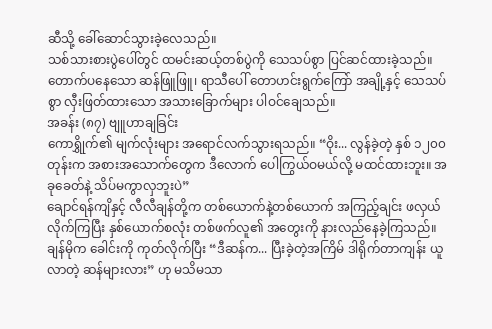ဆီသို့ ခေါ်ဆောင်သွားခဲ့လေသည်။
သစ်သားစားပွဲပေါ်တွင် ထမင်းဆယ့်တစ်ပွဲကို သေသပ်စွာ ပြင်ဆင်ထားခဲ့သည်။
တောက်ပနေသော ဆန်ဖြူဖြူ၊ ရာသီပေါ် တောဟင်းရွက်ကြော် အချို့နှင့် သေသပ်စွာ လှီးဖြတ်ထားသော အသားခြောက်များ ပါဝင်ချေသည်။
အခန်း (၈၇) ဗျူဟာချခြင်း
ကောရွှိုက်၏ မျက်လုံးများ အရောင်လက်သွားရသည်။ “ဝိုး... လွန်ခဲ့တဲ့ နှစ် ၁၂၀၀ တုန်းက အစားအသောက်တွေက ဒီလောက် ပေါကြွယ်ဝမယ်လို့ မထင်ထားဘူး။ အခုခေတ်နဲ့ သိပ်မကွာလှဘူးပဲ”
ချောင်ရန်ကျိနှင့် လီလီချန်တို့က တစ်ယောက်နဲ့တစ်ယောက် အကြည့်ချင်း ဖလှယ်လိုက်ကြပြီး နှစ်ယောက်စလုံး တစ်ဖက်လူ၏ အတွေးကို နားလည်နေခဲ့ကြသည်။
ချန်မိုက ခေါင်းကို ကုတ်လိုက်ပြီး “ဒီဆန်က... ပြီးခဲ့တဲ့အကြိမ် ဒါရိုက်တာကျန်း ယူလာတဲ့ ဆန်များလား” ဟု မသိမသာ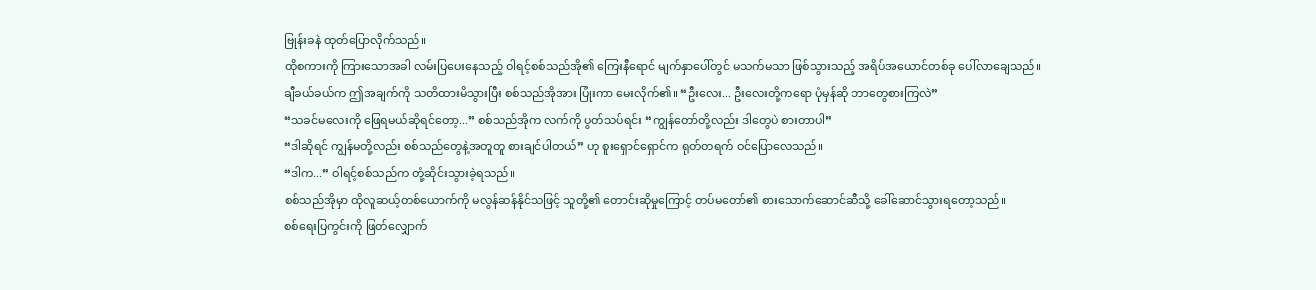ဗြုန်းခနဲ ထုတ်ပြောလိုက်သည်။
ထိုစကားကို ကြားသောအခါ လမ်းပြပေးနေသည့် ဝါရင့်စစ်သည်အို၏ ကြေးနီရောင် မျက်နှာပေါ်တွင် မသက်မသာ ဖြစ်သွားသည့် အရိပ်အယောင်တစ်ခု ပေါ်လာချေသည်။
ချီခယ်ခယ်က ဤအချက်ကို သတိထားမိသွားပြီး စစ်သည်အိုအား ပြုံးကာ မေးလိုက်၏။ “ဦးလေး... ဦးလေးတို့ကရော ပုံမှန်ဆို ဘာတွေစားကြလဲ”
“သခင်မလေးကို ဖြေရမယ်ဆိုရင်တော့...” စစ်သည်အိုက လက်ကို ပွတ်သပ်ရင်း “ကျွန်တော်တို့လည်း ဒါတွေပဲ စားတာပါ”
“ဒါဆိုရင် ကျွန်မတို့လည်း စစ်သည်တွေနဲ့အတူတူ စားချင်ပါတယ်” ဟု စူးရှောင်ရှောင်က ရုတ်တရက် ဝင်ပြောလေသည်။
“ဒါက...” ဝါရင့်စစ်သည်က တုံ့ဆိုင်းသွားခဲ့ရသည်။
စစ်သည်အိုမှာ ထိုလူဆယ့်တစ်ယောက်ကို မလွန်ဆန်နိုင်သဖြင့် သူတို့၏ တောင်းဆိုမှုကြောင့် တပ်မတော်၏ စားသောက်ဆောင်ဆီသို့ ခေါ်ဆောင်သွားရတော့သည်။
စစ်ရေးပြကွင်းကို ဖြတ်လျှောက်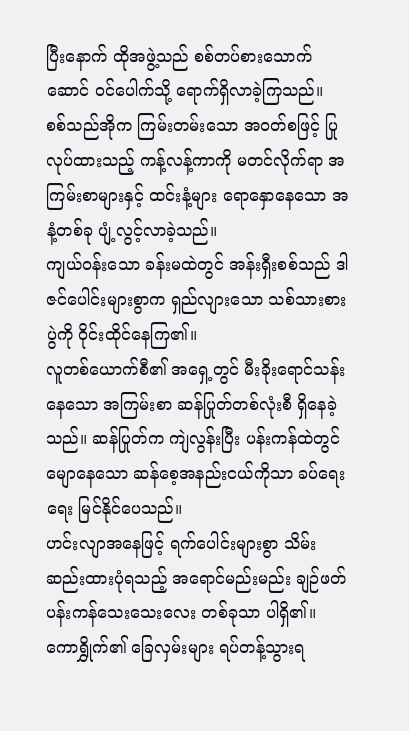ပြီးနောက် ထိုအဖွဲ့သည် စစ်တပ်စားသောက်ဆောင် ဝင်ပေါက်သို့ ရောက်ရှိလာခဲ့ကြသည်။
စစ်သည်အိုက ကြမ်းတမ်းသော အဝတ်စဖြင့် ပြုလုပ်ထားသည့် ကန့်လန့်ကာကို မတင်လိုက်ရာ အကြမ်းစာများနှင့် ထင်းနံ့များ ရောနှောနေသော အနံ့တစ်ခု ပျံ့လွင့်လာခဲ့သည်။
ကျယ်ဝန်းသော ခန်းမထဲတွင် အန်းရှီးစစ်သည် ဒါဇင်ပေါင်းများစွာက ရှည်လျားသော သစ်သားစားပွဲကို ဝိုင်းထိုင်နေကြ၏။
လူတစ်ယောက်စီ၏ အရှေ့တွင် မီးခိုးရောင်သန်းနေသော အကြမ်းစာ ဆန်ပြုတ်တစ်လုံးစီ ရှိနေခဲ့သည်။ ဆန်ပြုတ်က ကျဲလွန်းပြီး ပန်းကန်ထဲတွင် မျောနေသော ဆန်စေ့အနည်းငယ်ကိုသာ ခပ်ရေးရေး မြင်နိုင်ပေသည်။
ဟင်းလျာအနေဖြင့် ရက်ပေါင်းများစွာ သိမ်းဆည်းထားပုံရသည့် အရောင်မည်းမည်း ချဉ်ဖတ် ပန်းကန်သေးသေးလေး တစ်ခုသာ ပါရှိ၏။
ကောရွှိုက်၏ ခြေလှမ်းများ ရပ်တန့်သွားရ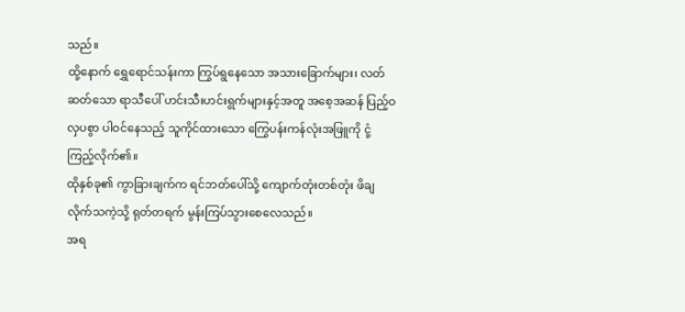သည်။
ထို့နောက် ရွှေရောင်သန်းကာ ကြွပ်ရွနေသော အသားခြောက်များ၊ လတ်ဆတ်သော ရာသီပေါ် ဟင်းသီးဟင်းရွက်များနှင့်အတူ အစေ့အဆန် ပြည့်ဝလှပစွာ ပါဝင်နေသည့် သူကိုင်ထားသော ကြွေပန်းကန်လုံးအဖြူကို ငုံ့ကြည့်လိုက်၏။
ထိုနှစ်ခု၏ ကွာခြားချက်က ရင်ဘတ်ပေါ်သို့ ကျောက်တုံးတစ်တုံး ဖိချလိုက်သကဲ့သို့ ရုတ်တရက် မွန်းကြပ်သွားစေလေသည်။
အရ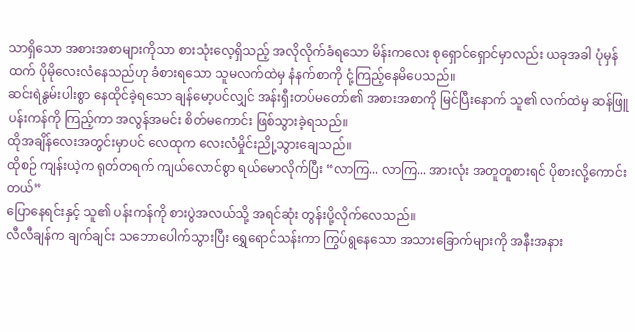သာရှိသော အစားအစာများကိုသာ စားသုံးလေ့ရှိသည့် အလိုလိုက်ခံရသော မိန်းကလေး စုရှောင်ရှောင်မှာလည်း ယခုအခါ ပုံမှန်ထက် ပိုမိုလေးလံနေသည်ဟု ခံစားရသော သူမလက်ထဲမှ နံနက်စာကို ငုံ့ကြည့်နေမိပေသည်။
ဆင်းရဲနွမ်းပါးစွာ နေထိုင်ခဲ့ရသော ချန်မော့ပင်လျှင် အန်းရှီးတပ်မတော်၏ အစားအစာကို မြင်ပြီးနောက် သူ၏ လက်ထဲမှ ဆန်ဖြူပန်းကန်ကို ကြည့်ကာ အလွန်အမင်း စိတ်မကောင်း ဖြစ်သွားခဲ့ရသည်။
ထိုအချိန်လေးအတွင်းမှာပင် လေထုက လေးလံမှိုင်းညို့သွားချေသည်။
ထိုစဉ် ကျန်းယဲ့က ရုတ်တရက် ကျယ်လောင်စွာ ရယ်မောလိုက်ပြီး “လာကြ... လာကြ... အားလုံး အတူတူစားရင် ပိုစားလို့ကောင်းတယ်”
ပြောနေရင်းနှင့် သူ၏ ပန်းကန်ကို စားပွဲအလယ်သို့ အရင်ဆုံး တွန်းပို့လိုက်လေသည်။
လီလီချန်က ချက်ချင်း သဘောပေါက်သွားပြီး ရွှေရောင်သန်းကာ ကြွပ်ရွနေသော အသားခြောက်များကို အနီးအနား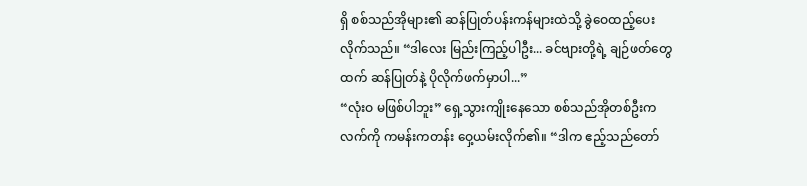ရှိ စစ်သည်အိုများ၏ ဆန်ပြုတ်ပန်းကန်များထဲသို့ ခွဲဝေထည့်ပေးလိုက်သည်။ “ဒါလေး မြည်းကြည့်ပါဦး... ခင်ဗျားတို့ရဲ့ ချဉ်ဖတ်တွေထက် ဆန်ပြုတ်နဲ့ ပိုလိုက်ဖက်မှာပါ...”
“လုံးဝ မဖြစ်ပါဘူး” ရှေ့သွားကျိုးနေသော စစ်သည်အိုတစ်ဦးက လက်ကို ကမန်းကတန်း ဝှေ့ယမ်းလိုက်၏။ “ဒါက ဧည့်သည်တော်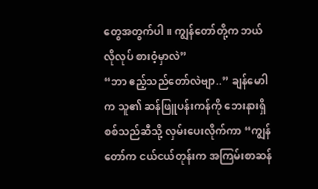တွေအတွက်ပါ။ ကျွန်တော်တို့က ဘယ်လိုလုပ် စားဝံ့မှာလဲ”
“ဘာ ဧည့်သည်တော်လဲဗျာ..” ချန်မောါက သူ၏ ဆန်ဖြူပန်းကန်ကို ဘေးနားရှိ စစ်သည်ဆီသို့ လှမ်းပေးလိုက်ကာ “ကျွန်တော်က ငယ်ငယ်တုန်းက အကြမ်းစာဆန်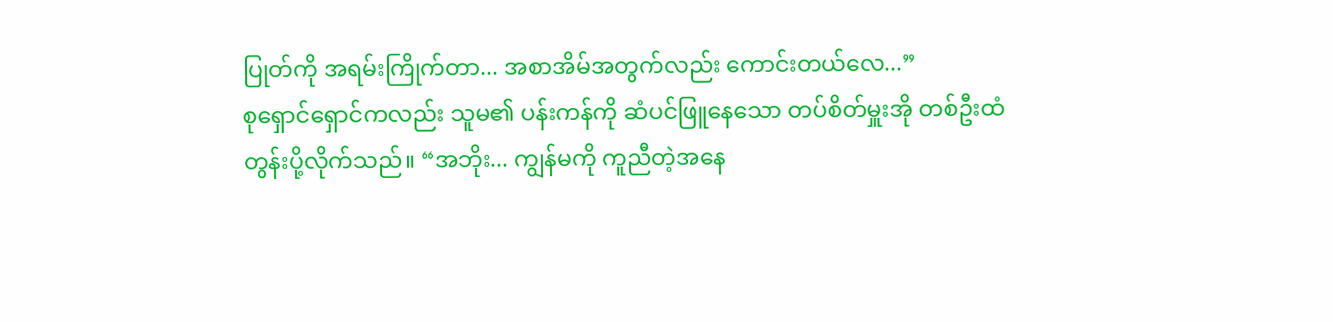ပြုတ်ကို အရမ်းကြိုက်တာ... အစာအိမ်အတွက်လည်း ကောင်းတယ်လေ...”
စုရှောင်ရှောင်ကလည်း သူမ၏ ပန်းကန်ကို ဆံပင်ဖြူနေသော တပ်စိတ်မှူးအို တစ်ဦးထံ တွန်းပို့လိုက်သည်။ “အဘိုး... ကျွန်မကို ကူညီတဲ့အနေ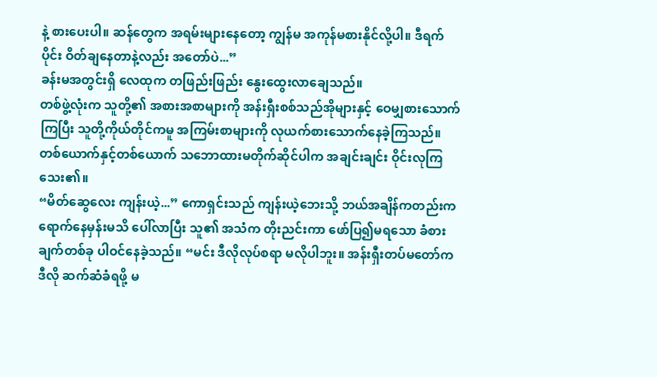နဲ့ စားပေးပါ။ ဆန်တွေက အရမ်းများနေတော့ ကျွန်မ အကုန်မစားနိုင်လို့ပါ။ ဒီရက်ပိုင်း ဝိတ်ချနေတာနဲ့လည်း အတော်ပဲ...”
ခန်းမအတွင်းရှိ လေထုက တဖြည်းဖြည်း နွေးထွေးလာချေသည်။
တစ်ဖွဲ့လုံးက သူတို့၏ အစားအစာများကို အန်းရှီးစစ်သည်အိုများနှင့် ဝေမျှစားသောက်ကြပြီး သူတို့ကိုယ်တိုင်ကမူ အကြမ်းစာများကို လုယက်စားသောက်နေခဲ့ကြသည်။
တစ်ယောက်နှင့်တစ်ယောက် သဘောထားမတိုက်ဆိုင်ပါက အချင်းချင်း ဝိုင်းလုကြသေး၏။
“မိတ်ဆွေလေး ကျန်းယဲ့...” ကောရှင်းသည် ကျန်းယဲ့ဘေးသို့ ဘယ်အချိန်ကတည်းက ရောက်နေမှန်းမသိ ပေါ်လာပြီး သူ၏ အသံက တိုးညင်းကာ ဖော်ပြ၍မရသော ခံစားချက်တစ်ခု ပါဝင်နေခဲ့သည်။ “မင်း ဒီလိုလုပ်စရာ မလိုပါဘူး။ အန်းရှီးတပ်မတော်က ဒီလို ဆက်ဆံခံရဖို့ မ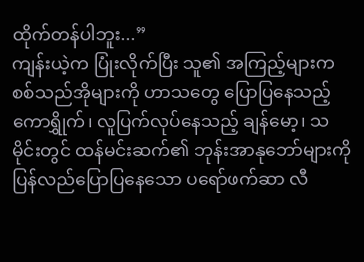ထိုက်တန်ပါဘူး...”
ကျန်းယဲ့က ပြုံးလိုက်ပြီး သူ၏ အကြည့်များက စစ်သည်အိုများကို ဟာသတွေ ပြောပြနေသည့် ကောရွှိုက်၊ လူပြက်လုပ်နေသည့် ချန်မော့၊ သမိုင်းတွင် ထန်မင်းဆက်၏ ဘုန်းအာနုဘော်များကို ပြန်လည်ပြောပြနေသော ပရော်ဖက်ဆာ လီ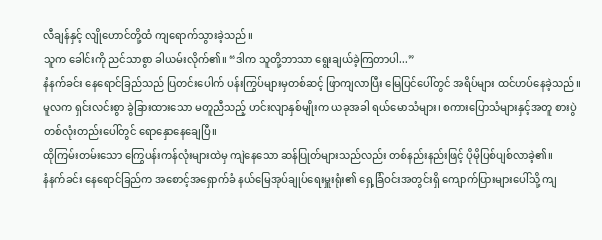လီချန်နှင့် လျိုဟောင်တို့ထံ ကျရောက်သွားခဲ့သည်။
သူက ခေါင်းကို ညင်သာစွာ ခါယမ်းလိုက်၏။ “ဒါက သူတို့ဘာသာ ရွေးချယ်ခဲ့ကြတာပါ...”
နံနက်ခင်း နေရောင်ခြည်သည် ပြတင်းပေါက် ပန်းကြွပ်များမှတစ်ဆင့် ဖြာကျလာပြီး မြေပြင်ပေါ်တွင် အရိပ်များ ထင်ဟပ်နေခဲ့သည်။
မူလက ရှင်းလင်းစွာ ခွဲခြားထားသော မတူညီသည့် ဟင်းလျာနှစ်မျိုးက ယခုအခါ ရယ်မောသံများ၊ စကားပြောသံများနှင့်အတူ စားပွဲတစ်လုံးတည်းပေါ်တွင် ရောနှောနေချေပြီ။
ထိုကြမ်းတမ်းသော ကြွေပန်းကန်လုံးများထဲမှ ကျဲနေသော ဆန်ပြုတ်များသည်လည်း တစ်နည်းနည်းဖြင့် ပိုမိုပြစ်ပျစ်လာခဲ့၏။
နံနက်ခင်း နေရောင်ခြည်က အစောင့်အရှောက်ခံ နယ်မြေအုပ်ချုပ်ရေးမှူးရုံး၏ ရှေ့ခြံဝင်းအတွင်းရှိ ကျောက်ပြားများပေါ်သို့ ကျ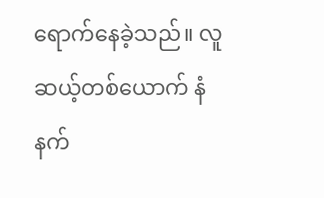ရောက်နေခဲ့သည်။ လူဆယ့်တစ်ယောက် နံနက်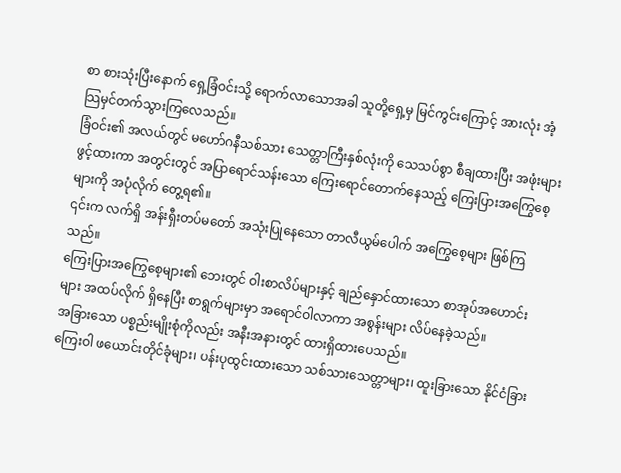စာ စားသုံးပြီးနောက် ရှေ့ခြံဝင်းသို့ ရောက်လာသောအခါ သူတို့ရှေ့မှ မြင်ကွင်းကြောင့် အားလုံး အံ့သြမှင်တက်သွားကြလေသည်။
ခြံဝင်း၏ အလယ်တွင် မဟော်ဂနီသစ်သား သေတ္တာကြီးနှစ်လုံးကို သေသပ်စွာ စီချထားပြီး အဖုံးများ ဖွင့်ထားကာ အတွင်းတွင် အပြာရောင်သန်းသော ကြေးရောင်တောက်နေသည့် ကြေးပြားအကြွေစေ့များကို အပုံလိုက် တွေ့ရ၏။
၎င်းက လက်ရှိ အန်းရှီးတပ်မတော် အသုံးပြုနေသော တာလီယွမ်ပေါက် အကြွေစေ့များ ဖြစ်ကြသည်။
ကြေးပြားအကြွေစေ့များ၏ ဘေးတွင် ဝါးစာလိပ်များနှင့် ချည်နှောင်ထားသော စာအုပ်အဟောင်းများ အထပ်လိုက် ရှိနေပြီး စာရွက်များမှာ အရောင်ဝါလာကာ အစွန်းများ လိပ်နေခဲ့သည်။
အခြားသော ပစ္စည်းမျိုးစုံကိုလည်း အနီးအနားတွင် ထားရှိထားပေသည်။
ကြေးဝါ ဖယောင်းတိုင်ခုံများ၊ ပန်းပုထွင်းထားသော သစ်သားသေတ္တာများ၊ ထူးခြားသော နိုင်ငံခြား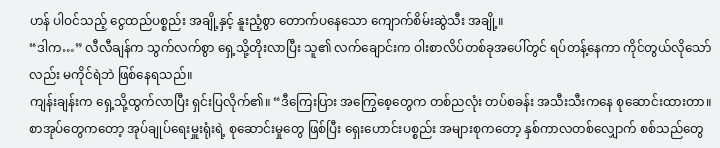ဟန် ပါဝင်သည့် ငွေထည်ပစ္စည်း အချို့နှင့် နူးညံ့စွာ တောက်ပနေသော ကျောက်စိမ်းဆွဲသီး အချို့။
“ဒါက…” လီလီချန်က သွက်လက်စွာ ရှေ့သို့တိုးလာပြီး သူ၏ လက်ချောင်းက ဝါးစာလိပ်တစ်ခုအပေါ်တွင် ရပ်တန့်နေကာ ကိုင်တွယ်လိုသော်လည်း မကိုင်ရဲဘဲ ဖြစ်နေရသည်။
ကျန်းချန်းက ရှေ့သို့ထွက်လာပြီး ရှင်းပြလိုက်၏။ “ဒီကြေးပြား အကြွေစေ့တွေက တစ်ညလုံး တပ်စခန်း အသီးသီးကနေ စုဆောင်းထားတာ။ စာအုပ်တွေကတော့ အုပ်ချုပ်ရေးမှူးရုံးရဲ့ စုဆောင်းမှုတွေ ဖြစ်ပြီး ရှေးဟောင်းပစ္စည်း အများစုကတော့ နှစ်ကာလတစ်လျှောက် စစ်သည်တွေ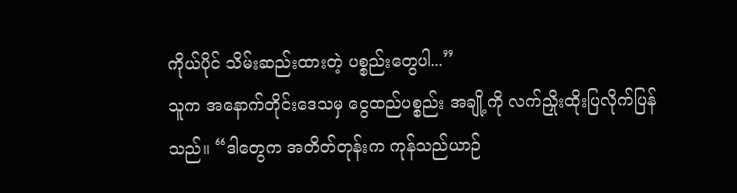ကိုယ်ပိုင် သိမ်းဆည်းထားတဲ့ ပစ္စည်းတွေပါ...”
သူက အနောက်တိုင်းဒေသမှ ငွေထည်ပစ္စည်း အချို့ကို လက်ညှိုးထိုးပြလိုက်ပြန်သည်။ “ဒါတွေက အတိတ်တုန်းက ကုန်သည်ယာဉ်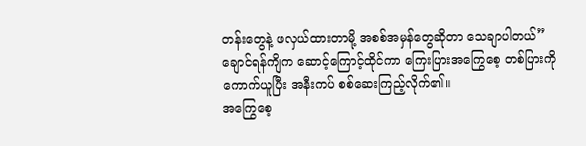တန်းတွေနဲ့ ဖလှယ်ထားတာမို့ အစစ်အမှန်တွေဆိုတာ သေချာပါတယ်”
ချောင်ရန်ကျိက ဆောင့်ကြောင့်ထိုင်ကာ ကြေးပြားအကြွေစေ့ တစ်ပြားကို ကောက်ယူပြီး အနီးကပ် စစ်ဆေးကြည့်လိုက်၏။
အကြွေစေ့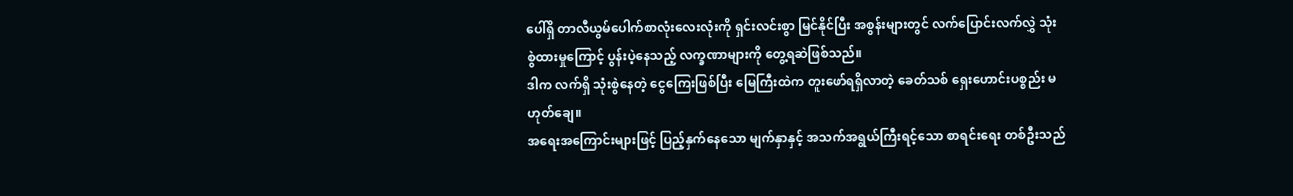ပေါ်ရှိ တာလီယွမ်ပေါက်စာလုံးလေးလုံးကို ရှင်းလင်းစွာ မြင်နိုင်ပြီး အစွန်းများတွင် လက်ပြောင်းလက်လွှဲ သုံးစွဲထားမှုကြောင့် ပွန်းပဲ့နေသည့် လက္ခဏာများကို တွေ့ရဆဲဖြစ်သည်။
ဒါက လက်ရှိ သုံးစွဲနေတဲ့ ငွေကြေးဖြစ်ပြီး မြေကြီးထဲက တူးဖော်ရရှိလာတဲ့ ခေတ်သစ် ရှေးဟောင်းပစ္စည်း မဟုတ်ချေ။
အရေးအကြောင်းများဖြင့် ပြည့်နှက်နေသော မျက်နှာနှင့် အသက်အရွယ်ကြီးရင့်သော စာရင်းရေး တစ်ဦးသည်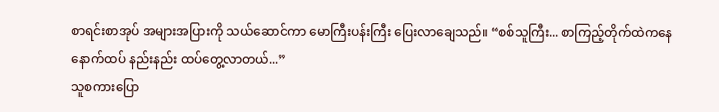စာရင်းစာအုပ် အများအပြားကို သယ်ဆောင်ကာ မောကြီးပန်းကြီး ပြေးလာချေသည်။ “စစ်သူကြီး... စာကြည့်တိုက်ထဲကနေ နောက်ထပ် နည်းနည်း ထပ်တွေ့လာတယ်...”
သူစကားပြော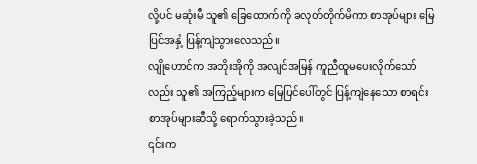လို့ပင် မဆုံးမီ သူ၏ ခြေထောက်ကို ခလုတ်တိုက်မိကာ စာအုပ်များ မြေပြင်အနှံ့ ပြန့်ကျဲသွားလေသည်။
လျိုဟောင်က အဘိုးအိုကို အလျင်အမြန် ကူညီထူမပေးလိုက်သော်လည်း သူ၏ အကြည့်များက မြေပြင်ပေါ်တွင် ပြန့်ကျဲနေသော စာရင်းစာအုပ်များဆီသို့ ရောက်သွားခဲ့သည်။
၎င်းက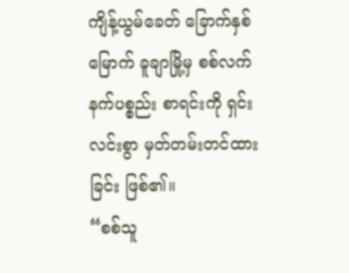ကျိန့်ယွမ်ခေတ် ခြောက်နှစ်မြောက် ခူချာမြို့မှ စစ်လက်နက်ပစ္စည်း စာရင်းကို ရှင်းလင်းစွာ မှတ်တမ်းတင်ထားခြင်း ဖြစ်၏။
“စစ်သူ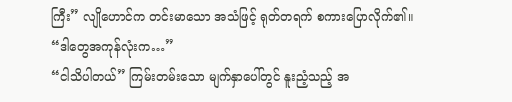ကြီး” လျိုဟောင်က တင်းမာသော အသံဖြင့် ရုတ်တရက် စကားပြောလိုက်၏။ “ဒါတွေအကုန်လုံးက…”
“ငါသိပါတယ်” ကြမ်းတမ်းသော မျက်နှာပေါ်တွင် နူးညံ့သည့် အ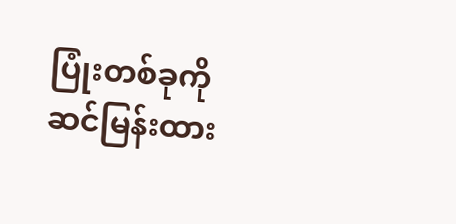ပြုံးတစ်ခုကို ဆင်မြန်းထား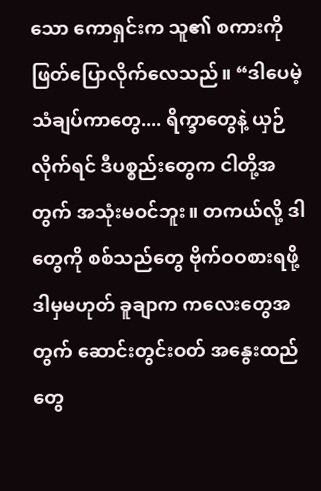သော ကောရှင်းက သူ၏ စကားကို ဖြတ်ပြောလိုက်လေသည်။ “ဒါပေမဲ့ သံချပ်ကာတွေ.... ရိက္ခာတွေနဲ့ ယှဉ်လိုက်ရင် ဒီပစ္စည်းတွေက ငါတို့အတွက် အသုံးမဝင်ဘူး။ တကယ်လို့ ဒါတွေကို စစ်သည်တွေ ဗိုက်ဝဝစားရဖို့ ဒါမှမဟုတ် ခူချာက ကလေးတွေအတွက် ဆောင်းတွင်းဝတ် အနွေးထည်တွေ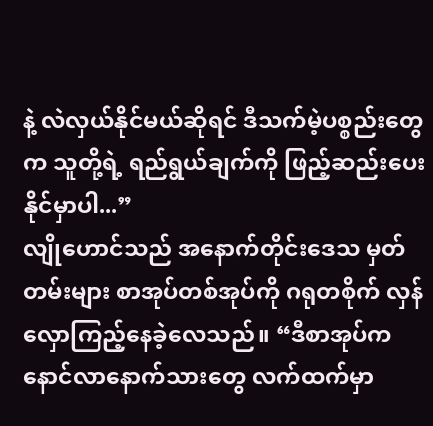နဲ့ လဲလှယ်နိုင်မယ်ဆိုရင် ဒီသက်မဲ့ပစ္စည်းတွေက သူတို့ရဲ့ ရည်ရွယ်ချက်ကို ဖြည့်ဆည်းပေးနိုင်မှာပါ...”
လျိုဟောင်သည် အနောက်တိုင်းဒေသ မှတ်တမ်းများ စာအုပ်တစ်အုပ်ကို ဂရုတစိုက် လှန်လှောကြည့်နေခဲ့လေသည်။ “ဒီစာအုပ်က နောင်လာနောက်သားတွေ လက်ထက်မှာ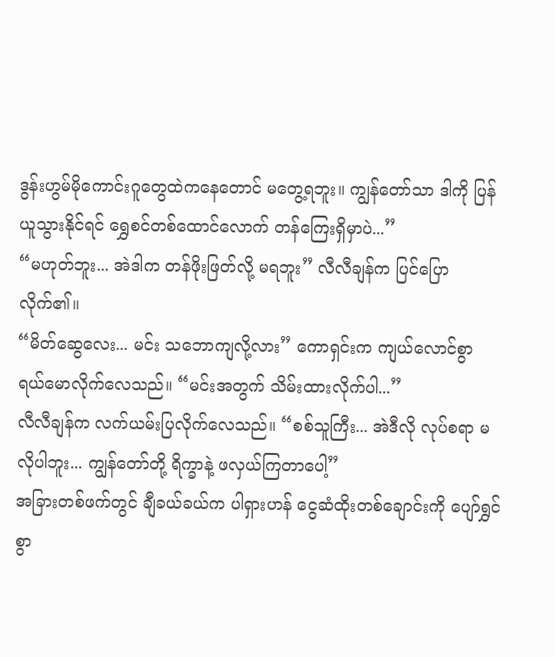ဒွန်းဟွမ်မိုကောင်းဂူတွေထဲကနေတောင် မတွေ့ရဘူး။ ကျွန်တော်သာ ဒါကို ပြန်ယူသွားနိုင်ရင် ရွှေစင်တစ်ထောင်လောက် တန်ကြေးရှိမှာပဲ...”
“မဟုတ်ဘူး... အဲဒါက တန်ဖိုးဖြတ်လို့ မရဘူး” လီလီချန်က ပြင်ပြောလိုက်၏။
“မိတ်ဆွေလေး... မင်း သဘောကျလို့လား” ကောရှင်းက ကျယ်လောင်စွာ ရယ်မောလိုက်လေသည်။ “မင်းအတွက် သိမ်းထားလိုက်ပါ...”
လီလီချန်က လက်ယမ်းပြလိုက်လေသည်။ “စစ်သူကြီး... အဲဒီလို လုပ်စရာ မလိုပါဘူး... ကျွန်တော်တို့ ရိက္ခာနဲ့ ဖလှယ်ကြတာပေါ့”
အခြားတစ်ဖက်တွင် ချီခယ်ခယ်က ပါရှားဟန် ငွေဆံထိုးတစ်ချောင်းကို ပျော်ရွှင်စွာ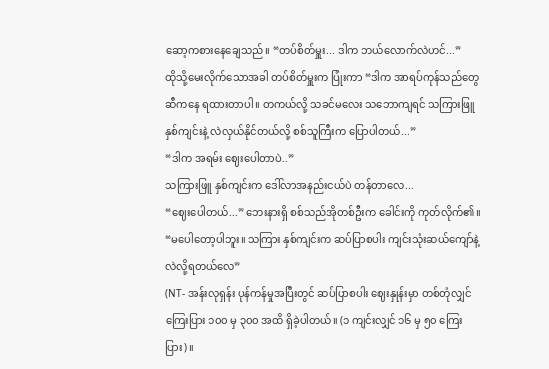ဆော့ကစားနေချေသည်။ “တပ်စိတ်မှူး... ဒါက ဘယ်လောက်လဲဟင်...”
ထိုသို့မေးလိုက်သောအခါ တပ်စိတ်မှူးက ပြုံးကာ “ဒါက အာရပ်ကုန်သည်တွေဆီကနေ ရထားတာပါ။ တကယ်လို့ သခင်မလေး သဘောကျရင် သကြားဖြူ နှစ်ကျင်းနဲ့ လဲလှယ်နိုင်တယ်လို့ စစ်သူကြီးက ပြောပါတယ်...”
“ဒါက အရမ်း ဈေးပေါတာပဲ..”
သကြားဖြူ နှစ်ကျင်းက ဒေါ်လာအနည်းငယ်ပဲ တန်တာလေ...
“ဈေးပေါတယ်...” ဘေးနားရှိ စစ်သည်အိုတစ်ဦးက ခေါင်းကို ကုတ်လိုက်၏။ “မပေါတော့ပါဘူး။ သကြား နှစ်ကျင်းက ဆပ်ပြာစပါး ကျင်းသုံးဆယ်ကျော်နဲ့ လဲလို့ရတယ်လေ”
(NT- အန်းလုရှန်း ပုန်ကန်မှုအပြီးတွင် ဆပ်ပြာစပါး ဈေးနှုန်းမှာ တစ်တုံလျှင် ကြေးပြား ၁၀၀ မှ ၃၀၀ အထိ ရှိခဲ့ပါတယ်။ (၁ ကျင်းလျှင် ၁၆ မှ ၅၀ ကြေးပြား)။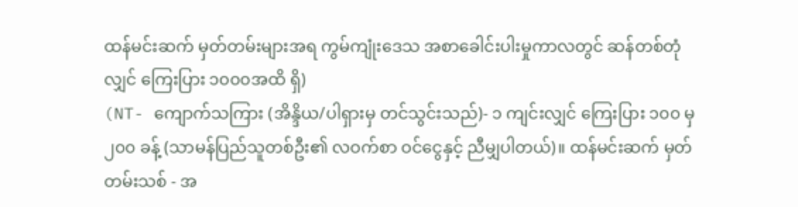ထန်မင်းဆက် မှတ်တမ်းများအရ ကွမ်ကျုံးဒေသ အစာခေါင်းပါးမှုကာလတွင် ဆန်တစ်တုံလျှင် ကြေးပြား ၁၀၀၀အထိ ရှိ)
(NT- ကျောက်သကြား (အိန္ဒိယ/ပါရှားမှ တင်သွင်းသည်)- ၁ ကျင်းလျှင် ကြေးပြား ၁၀၀ မှ ၂၀၀ ခန့် (သာမန်ပြည်သူတစ်ဦး၏ လဝက်စာ ဝင်ငွေနှင့် ညီမျှပါတယ်)။ ထန်မင်းဆက် မှတ်တမ်းသစ် - အ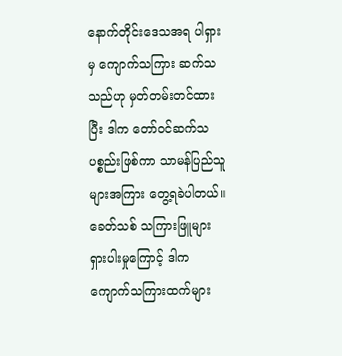နောက်တိုင်းဒေသအရ ပါရှားမှ ကျောက်သကြား ဆက်သသည်ဟု မှတ်တမ်းတင်ထားပြီး ဒါက တော်ဝင်ဆက်သပစ္စည်းဖြစ်ကာ သာမန်ပြည်သူများအကြား တွေ့ရခဲပါတယ်။ ခေတ်သစ် သကြားဖြူများ ရှားပါးမှုကြောင့် ဒါက ကျောက်သကြားထက်များ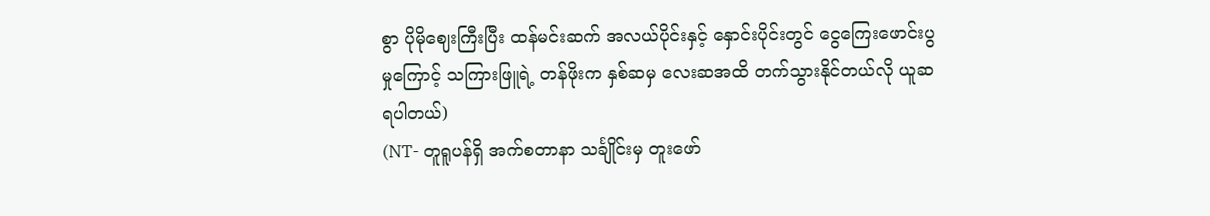စွာ ပိုမိုဈေးကြီးပြီး ထန်မင်းဆက် အလယ်ပိုင်းနှင့် နှောင်းပိုင်းတွင် ငွေကြေးဖောင်းပွမှုကြောင့် သကြားဖြူရဲ့ တန်ဖိုးက နှစ်ဆမှ လေးဆအထိ တက်သွားနိုင်တယ်လို ယူဆရပါတယ်)
(NT- တူရူပန်ရှိ အက်စတာနာ သင်္ချိုင်းမှ တူးဖော်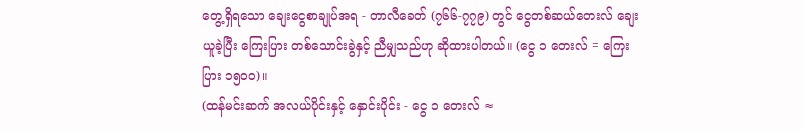တွေ့ရှိရသော ချေးငွေစာချုပ်အရ - တာလီခေတ် (၇၆၆-၇၇၉) တွင် ငွေတစ်ဆယ်တေးလ် ချေးယူခဲ့ပြီး ကြေးပြား တစ်သောင်းခွဲနှင့် ညီမျှသည်ဟု ဆိုထားပါတယ်။ (ငွေ ၁ တေးလ် = ကြေးပြား ၁၅၀၀)။
(ထန်မင်းဆက် အလယ်ပိုင်းနှင့် နှောင်းပိုင်း - ငွေ ၁ တေးလ် ≈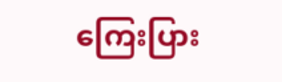ကြေးပြား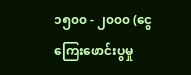၁၅၀၀ - ၂၀၀၀ (ငွေကြေးဖောင်းပွမှု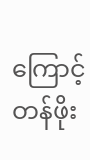ကြောင့် တန်ဖိုး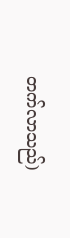တက်လာသည်)